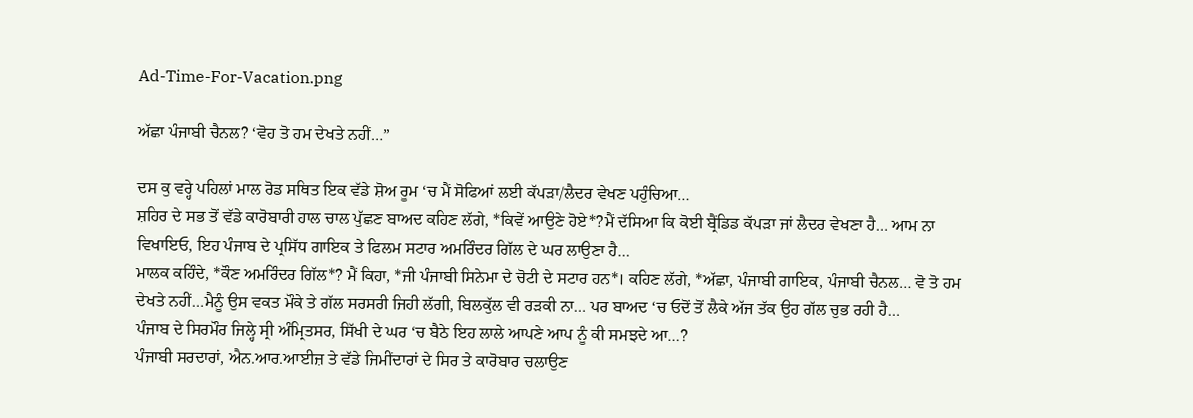Ad-Time-For-Vacation.png

ਅੱਛਾ ਪੰਜਾਬੀ ਚੈਨਲ? ‘ਵੋਹ ਤੋ ਹਮ ਦੇਖਤੇ ਨਹੀਂ…”

ਦਸ ਕੁ ਵਰ੍ਹੇ ਪਹਿਲਾਂ ਮਾਲ ਰੋਡ ਸਥਿਤ ਇਕ ਵੱਡੇ ਸ਼ੋਅ ਰੂਮ ‘ਚ ਮੈਂ ਸੋਫਿਆਂ ਲਈ ਕੱਪੜਾ/ਲੈਦਰ ਵੇਖਣ ਪਹੁੰਚਿਆ…
ਸ਼ਹਿਰ ਦੇ ਸਭ ਤੋਂ ਵੱਡੇ ਕਾਰੋਬਾਰੀ ਹਾਲ ਚਾਲ ਪੁੱਛਣ ਬਾਅਦ ਕਹਿਣ ਲੱਗੇ, *ਕਿਵੇਂ ਆਉਣੇ ਹੋਏ*?ਮੈਂ ਦੱਸਿਆ ਕਿ ਕੋਈ ਬ੍ਰੈਂਡਿਡ ਕੱਪੜਾ ਜਾਂ ਲੈਦਰ ਵੇਖਣਾ ਹੈ… ਆਮ ਨਾ ਵਿਖਾਇਓ, ਇਹ ਪੰਜਾਬ ਦੇ ਪ੍ਰਸਿੱਧ ਗਾਇਕ ਤੇ ਫਿਲਮ ਸਟਾਰ ਅਮਰਿੰਦਰ ਗਿੱਲ ਦੇ ਘਰ ਲਾਉਣਾ ਹੈ…
ਮਾਲਕ ਕਹਿੰਦੇ, *ਕੌਣ ਅਮਰਿੰਦਰ ਗਿੱਲ*? ਮੈਂ ਕਿਹਾ, *ਜੀ ਪੰਜਾਬੀ ਸਿਨੇਮਾ ਦੇ ਚੋਟੀ ਦੇ ਸਟਾਰ ਹਨ*। ਕਹਿਣ ਲੱਗੇ, *ਅੱਛਾ, ਪੰਜਾਬੀ ਗਾਇਕ, ਪੰਜਾਬੀ ਚੈਨਲ… ਵੋ ਤੋ ਹਮ ਦੇਖਤੇ ਨਹੀਂ…ਮੈਨੂੰ ਉਸ ਵਕਤ ਮੌਕੇ ਤੇ ਗੱਲ ਸਰਸਰੀ ਜਿਹੀ ਲੱਗੀ, ਬਿਲਕੁੱਲ ਵੀ ਰੜਕੀ ਨਾ… ਪਰ ਬਾਅਦ ‘ਚ ਓਦੋਂ ਤੋਂ ਲੈਕੇ ਅੱਜ ਤੱਕ ਉਹ ਗੱਲ ਚੁਭ ਰਹੀ ਹੈ…
ਪੰਜਾਬ ਦੇ ਸਿਰਮੌਰ ਜਿਲ੍ਹੇ ਸ੍ਰੀ ਅੰਮ੍ਰਿਤਸਰ, ਸਿੱਖੀ ਦੇ ਘਰ ‘ਚ ਬੈਠੇ ਇਹ ਲਾਲੇ ਆਪਣੇ ਆਪ ਨੂੰ ਕੀ ਸਮਝਦੇ ਆ…?
ਪੰਜਾਬੀ ਸਰਦਾਰਾਂ, ਐਨ.ਆਰ.ਆਈਜ਼ ਤੇ ਵੱਡੇ ਜਿਮੀਂਦਾਰਾਂ ਦੇ ਸਿਰ ਤੇ ਕਾਰੋਬਾਰ ਚਲਾਉਣ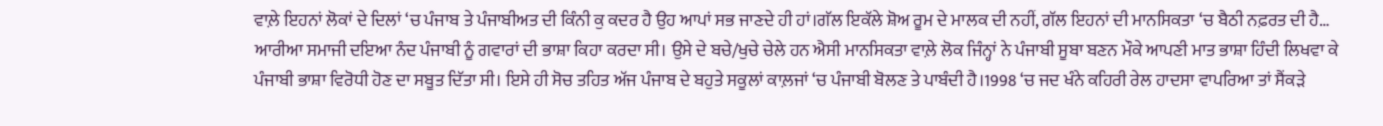ਵਾਲ਼ੇ ਇਹਨਾਂ ਲੋਕਾਂ ਦੇ ਦਿਲਾਂ ‘ਚ ਪੰਜਾਬ ਤੇ ਪੰਜਾਬੀਅਤ ਦੀ ਕਿੰਨੀ ਕੁ ਕਦਰ ਹੈ ਉਹ ਆਪਾਂ ਸਭ ਜਾਣਦੇ ਹੀ ਹਾਂ।ਗੱਲ ਇਕੱਲੇ ਸ਼ੋਅ ਰੂਮ ਦੇ ਮਾਲਕ ਦੀ ਨਹੀਂ, ਗੱਲ ਇਹਨਾਂ ਦੀ ਮਾਨਸਿਕਤਾ ‘ਚ ਬੈਠੀ ਨਫ਼ਰਤ ਦੀ ਹੈ…
ਆਰੀਆ ਸਮਾਜੀ ਦਇਆ ਨੰਦ ਪੰਜਾਬੀ ਨੂੰ ਗਵਾਰਾਂ ਦੀ ਭਾਸ਼ਾ ਕਿਹਾ ਕਰਦਾ ਸੀ। ਉਸੇ ਦੇ ਬਚੇ/ਖੁਚੇ ਚੇਲੇ ਹਨ ਐਸੀ ਮਾਨਸਿਕਤਾ ਵਾਲ਼ੇ ਲੋਕ ਜਿੰਨ੍ਹਾਂ ਨੇ ਪੰਜਾਬੀ ਸੂਬਾ ਬਣਨ ਮੌਕੇ ਆਪਣੀ ਮਾਤ ਭਾਸ਼ਾ ਹਿੰਦੀ ਲਿਖਵਾ ਕੇ ਪੰਜਾਬੀ ਭਾਸ਼ਾ ਵਿਰੋਧੀ ਹੋਣ ਦਾ ਸਬੂਤ ਦਿੱਤਾ ਸੀ। ਇਸੇ ਹੀ ਸੋਚ ਤਹਿਤ ਅੱਜ ਪੰਜਾਬ ਦੇ ਬਹੁਤੇ ਸਕੂਲਾਂ ਕਾਲ਼ਜਾਂ ‘ਚ ਪੰਜਾਬੀ ਬੋਲਣ ਤੇ ਪਾਬੰਦੀ ਹੈ।1998 ‘ਚ ਜਦ ਖੰਨੇ ਕਹਿਰੀ ਰੇਲ ਹਾਦਸਾ ਵਾਪਰਿਆ ਤਾਂ ਸੈਂਕੜੇ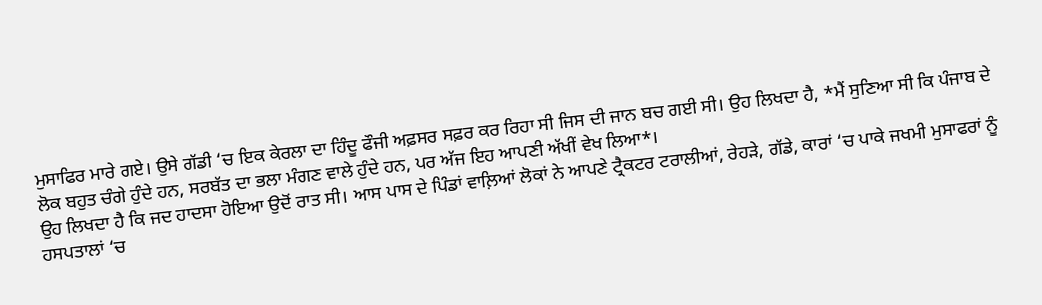ਮੁਸਾਫਿਰ ਮਾਰੇ ਗਏ। ਉਸੇ ਗੱਡੀ ‘ਚ ਇਕ ਕੇਰਲਾ ਦਾ ਹਿੰਦੂ ਫੌਜੀ ਅਫ਼ਸਰ ਸਫ਼ਰ ਕਰ ਰਿਹਾ ਸੀ ਜਿਸ ਦੀ ਜਾਨ ਬਚ ਗਈ ਸੀ। ਉਹ ਲਿਖਦਾ ਹੈ, *ਮੈਂ ਸੁਣਿਆ ਸੀ ਕਿ ਪੰਜਾਬ ਦੇ ਲੋਕ ਬਹੁਤ ਚੰਗੇ ਹੁੰਦੇ ਹਨ, ਸਰਬੱਤ ਦਾ ਭਲਾ ਮੰਗਣ ਵਾਲੇ ਹੁੰਦੇ ਹਨ, ਪਰ ਅੱਜ ਇਹ ਆਪਣੀ ਅੱਖੀਂ ਵੇਖ ਲਿਆ*।
ਉਹ ਲਿਖਦਾ ਹੈ ਕਿ ਜਦ ਹਾਦਸਾ ਹੋਇਆ ਉਦੋਂ ਰਾਤ ਸੀ। ਆਸ ਪਾਸ ਦੇ ਪਿੰਡਾਂ ਵਾਲ਼ਿਆਂ ਲੋਕਾਂ ਨੇ ਆਪਣੇ ਟ੍ਰੈਕਟਰ ਟਰਾਲੀਆਂ, ਰੇਹੜੇ, ਗੱਡੇ, ਕਾਰਾਂ ‘ਚ ਪਾਕੇ ਜਖਮੀ ਮੁਸਾਫਰਾਂ ਨੂੰ ਹਸਪਤਾਲਾਂ ‘ਚ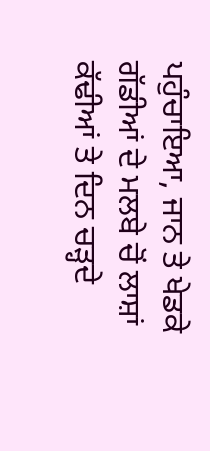ਪਹੁੰਚਾਇਆ, ਜਾਨ ਤੇ ਖੇਡਕੇ ਗੱਡੀਆਂ ਦੇ ਮਲਬੇ ਚੋਂ ਲਾਸ਼ਾਂ ਕੱਢੀਆਂ ਤੇ ਦਿਨ ਚੜ੍ਹਦੇ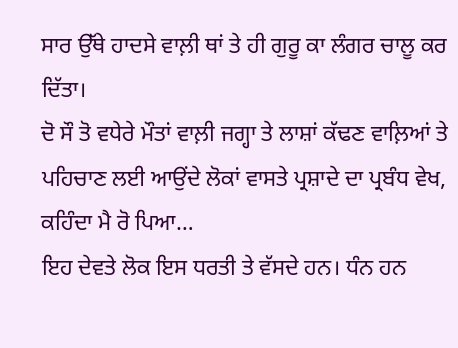ਸਾਰ ਉੱਥੇ ਹਾਦਸੇ ਵਾਲ਼ੀ ਥਾਂ ਤੇ ਹੀ ਗੁਰੂ ਕਾ ਲੰਗਰ ਚਾਲੂ ਕਰ ਦਿੱਤਾ।
ਦੋ ਸੌ ਤੋ ਵਧੇਰੇ ਮੌਤਾਂ ਵਾਲ਼ੀ ਜਗ੍ਹਾ ਤੇ ਲਾਸ਼ਾਂ ਕੱਢਣ ਵਾਲ਼ਿਆਂ ਤੇ ਪਹਿਚਾਣ ਲਈ ਆਉਂਦੇ ਲੋਕਾਂ ਵਾਸਤੇ ਪ੍ਰਸ਼ਾਦੇ ਦਾ ਪ੍ਰਬੰਧ ਵੇਖ, ਕਹਿੰਦਾ ਮੈ ਰੋ ਪਿਆ…
ਇਹ ਦੇਵਤੇ ਲੋਕ ਇਸ ਧਰਤੀ ਤੇ ਵੱਸਦੇ ਹਨ। ਧੰਨ ਹਨ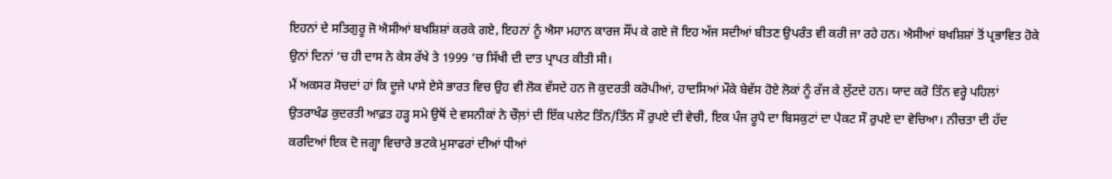ਇਹਨਾਂ ਦੇ ਸਤਿਗੁਰੂ ਜੋ ਐਸੀਆਂ ਬਖਸ਼ਿਸ਼ਾਂ ਕਰਕੇ ਗਏ, ਇਹਨਾਂ ਨੂੰ ਐਸਾ ਮਹਾਨ ਕਾਰਜ ਸੌਂਪ ਕੇ ਗਏ ਜੋ ਇਹ ਅੱਜ ਸਦੀਆਂ ਬੀਤਣ ਉਪਰੰਤ ਵੀ ਕਰੀ ਜਾ ਰਹੇ ਹਨ। ਐਸੀਆਂ ਬਖਸ਼ਿਸ਼ਾਂ ਤੋਂ ਪ੍ਰਭਾਵਿਤ ਹੋਕੇ ਉਨਾਂ ਦਿਨਾਂ ‘ਚ ਹੀ ਦਾਸ ਨੇ ਕੇਸ ਰੱਖੇ ਤੇ 1999 ‘ਚ ਸਿੱਖੀ ਦੀ ਦਾਤ ਪ੍ਰਾਪਤ ਕੀਤੀ ਸੀ।
ਮੈਂ ਅਕਸਰ ਸੋਚਦਾਂ ਹਾਂ ਕਿ ਦੂਜੇ ਪਾਸੇ ਏਸੇ ਭਾਰਤ ਵਿਚ ਉਹ ਵੀ ਲੋਕ ਵੱਸਦੇ ਹਨ ਜੋ ਕੁਦਰਤੀ ਕਰੋਪੀਆਂ, ਹਾਦਸਿਆਂ ਮੌਕੇ ਬੇਵੱਸ ਹੋਏ ਲੋਕਾਂ ਨੂੰ ਰੱਜ ਕੇ ਲੁੱਟਦੇ ਹਨ। ਯਾਦ ਕਰੋ ਤਿੰਨ ਵਰ੍ਹੇ ਪਹਿਲਾਂ ਉਤਰਾਖੰਡ ਕੁਦਰਤੀ ਆਫ਼ਤ ਹੜ੍ਹ ਸਮੇ ਉਥੋਂ ਦੇ ਵਸਨੀਕਾਂ ਨੇ ਚੌਲ਼ਾਂ ਦੀ ਇੱਕ ਪਲੇਟ ਤਿੰਨ/ਤਿੰਨ ਸੌ ਰੁਪਏ ਦੀ ਵੇਚੀ, ਇਕ ਪੰਜ ਰੂਪੈ ਦਾ ਬਿਸਕੁਟਾਂ ਦਾ ਪੈਕਟ ਸੌ ਰੁਪਏ ਦਾ ਵੇਚਿਆ। ਨੀਚਤਾ ਦੀ ਹੱਦ ਕਰਦਿਆਂ ਇਕ ਦੋ ਜਗ੍ਹਾ ਵਿਚਾਰੇ ਭਟਕੇ ਮੁਸਾਫਰਾਂ ਦੀਆਂ ਧੀਆਂ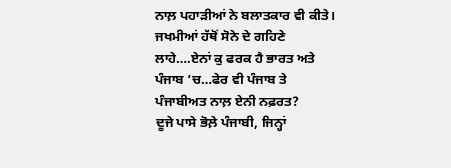ਨਾਲ਼ ਪਹਾੜੀਆਂ ਨੇ ਬਲਾਤਕਾਰ ਵੀ ਕੀਤੇ। ਜਖਮੀਆਂ ਹੱਥੋਂ ਸੋਨੇ ਦੇ ਗਹਿਣੇ ਲਾਹੇ….ਏਨਾਂ ਕੁ ਫਰਕ ਹੈ ਭਾਰਤ ਅਤੇ ਪੰਜਾਬ ‘ਚ…ਫੇਰ ਵੀ ਪੰਜਾਬ ਤੇ ਪੰਜਾਬੀਅਤ ਨਾਲ਼ ਏਨੀ ਨਫ਼ਰਤ?
ਦੂਜੇ ਪਾਸੇ ਭੋਲ਼ੇ ਪੰਜਾਬੀ, ਜਿਨ੍ਹਾਂ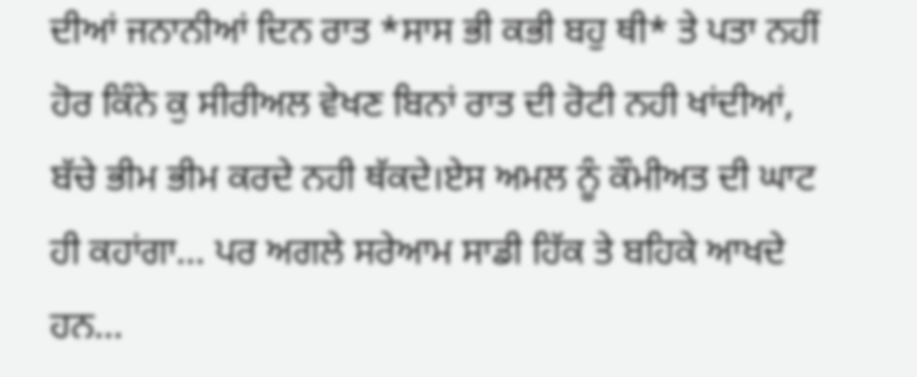ਦੀਆਂ ਜਨਾਨੀਆਂ ਦਿਨ ਰਾਤ *ਸਾਸ ਭੀ ਕਭੀ ਬਹੁ ਥੀ* ਤੇ ਪਤਾ ਨਹੀਂ ਹੋਰ ਕਿੰਨੇ ਕੁ ਸੀਰੀਅਲ ਵੇਖਣ ਬਿਨਾਂ ਰਾਤ ਦੀ ਰੋਟੀ ਨਹੀ ਖਾਂਦੀਆਂ, ਬੱਚੇ ਭੀਮ ਭੀਮ ਕਰਦੇ ਨਹੀ ਥੱਕਦੇ।ਏਸ ਅਮਲ ਨੂੰ ਕੌਮੀਅਤ ਦੀ ਘਾਟ ਹੀ ਕਹਾਂਗਾ… ਪਰ ਅਗਲੇ ਸਰੇਆਮ ਸਾਡੀ ਹਿੱਕ ਤੇ ਬਹਿਕੇ ਆਖਦੇ ਹਨ…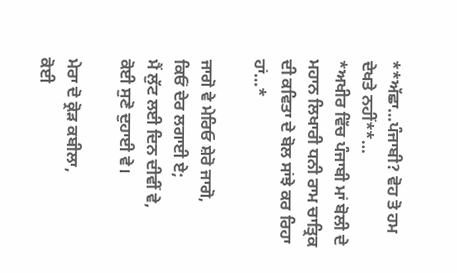**ਅੱਛਾ…ਪੰਜਾਬੀ? ਵੋਹ ਤੋ ਹਮ ਦੇਖਤੇ ਨਹੀਂ**…
*ਅਖੀਰ ਵਿੱਚ ਪੰਜਾਬੀ ਮਾਂ ਬੋਲੀ ਦੇ ਮਹਾਨ ਲਿਖਾਰੀ ਧਨੀ ਰਾਮ ਚਾਤ੍ਰਿਕ ਦੀ ਕਵਿਤਾ ਦੇ ਬੋਲ ਸਾਂਝੇ ਕਰ ਰਿਹਾ ਹਾਂ…*

ਜਾਗੋ ਵੇ ਮੇਰਿਓ ਸ਼ੇਰੋ ਜਾਗੋ,
ਕਿਓਂ ਦੇਰ ਲਗਾਈ ਏ;
ਮੈਂ ਲੁੱਟ ਲਈ ਦਿਨ ਦੀਵੀਂ ਵੇ,
ਕੋਈ ਸੁਣੋ ਦੁਹਾਈ ਵੇ।

ਮੇਰਾ ਦੋ ਕ੍ਰੋੜ ਕਬੀਲਾ,
ਕੋਈ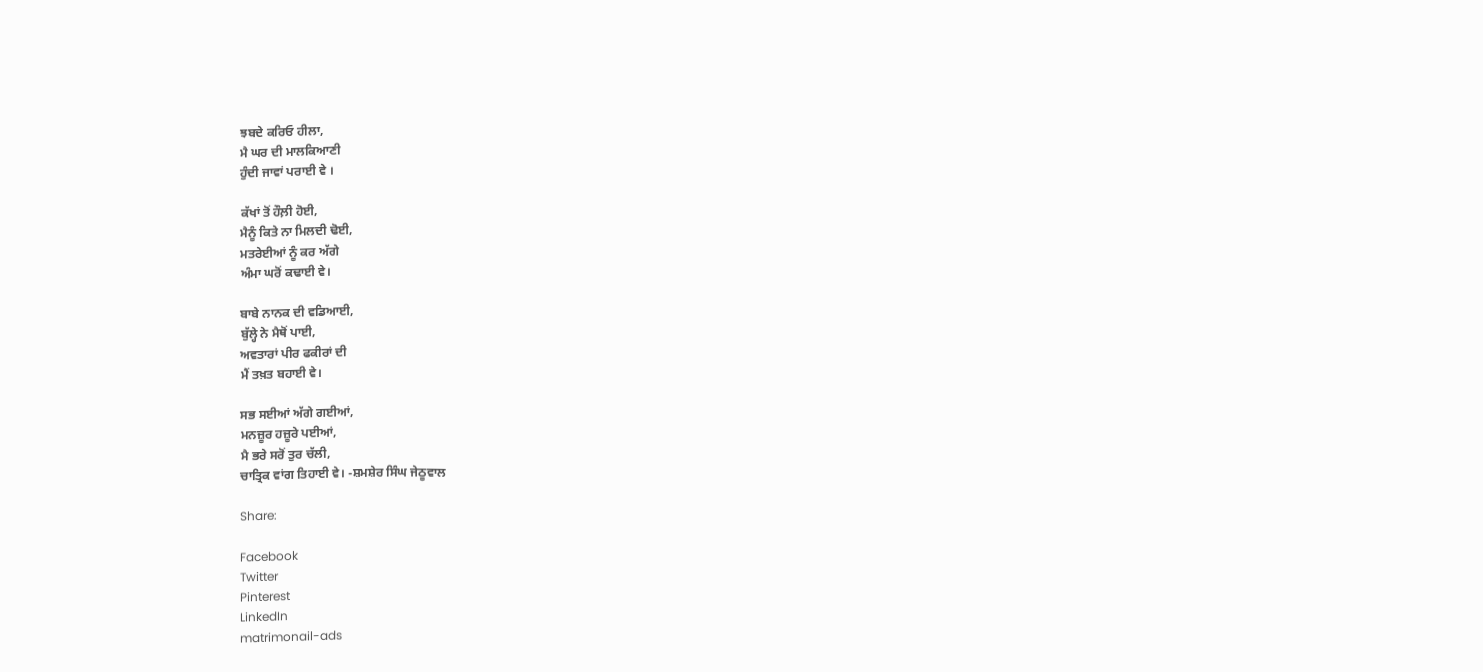ਝਬਦੇ ਕਰਿਓ ਹੀਲਾ,
ਮੈ ਘਰ ਦੀ ਮਾਲਕਿਆਣੀ
ਹੁੰਦੀ ਜਾਵਾਂ ਪਰਾਈ ਵੇ ।

ਕੱਖਾਂ ਤੋਂ ਹੌਲ਼ੀ ਹੋਈ,
ਮੈਨੂੰ ਕਿਤੇ ਨਾ ਮਿਲਦੀ ਢੋਈ,
ਮਤਰੇਈਆਂ ਨੂੰ ਕਰ ਅੱਗੇ
ਅੰਮਾ ਘਰੋਂ ਕਢਾਈ ਵੇ।

ਬਾਬੇ ਨਾਨਕ ਦੀ ਵਡਿਆਈ,
ਬੁੱਲ੍ਹੇ ਨੇ ਮੈਥੋਂ ਪਾਈ,
ਅਵਤਾਰਾਂ ਪੀਰ ਫਕੀਰਾਂ ਦੀ
ਮੈਂ ਤਖ਼ਤ ਬਹਾਈ ਵੇ।

ਸਭ ਸਈਆਂ ਅੱਗੇ ਗਈਆਂ,
ਮਨਜ਼ੂਰ ਹਜ਼ੂਰੇ ਪਈਆਂ,
ਮੈ ਭਰੇ ਸਰੋਂ ਤੁਰ ਚੱਲੀ,
ਚਾਤ੍ਰਿਕ ਵਾਂਗ ਤਿਹਾਈ ਵੇ। -ਸ਼ਮਸ਼ੇਰ ਸਿੰਘ ਜੇਠੂਵਾਲ

Share:

Facebook
Twitter
Pinterest
LinkedIn
matrimonail-ads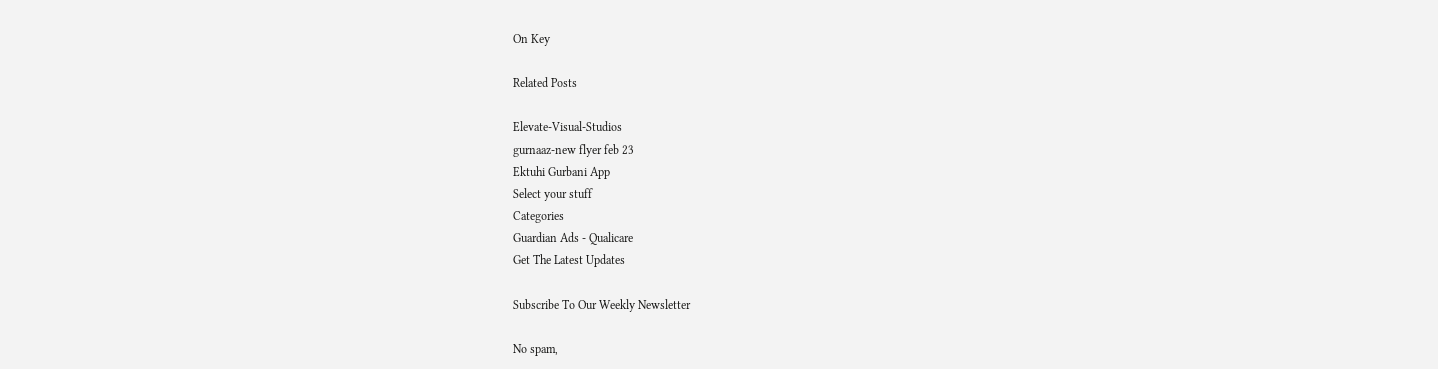On Key

Related Posts

Elevate-Visual-Studios
gurnaaz-new flyer feb 23
Ektuhi Gurbani App
Select your stuff
Categories
Guardian Ads - Qualicare
Get The Latest Updates

Subscribe To Our Weekly Newsletter

No spam,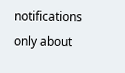notifications only about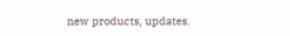new products, updates.